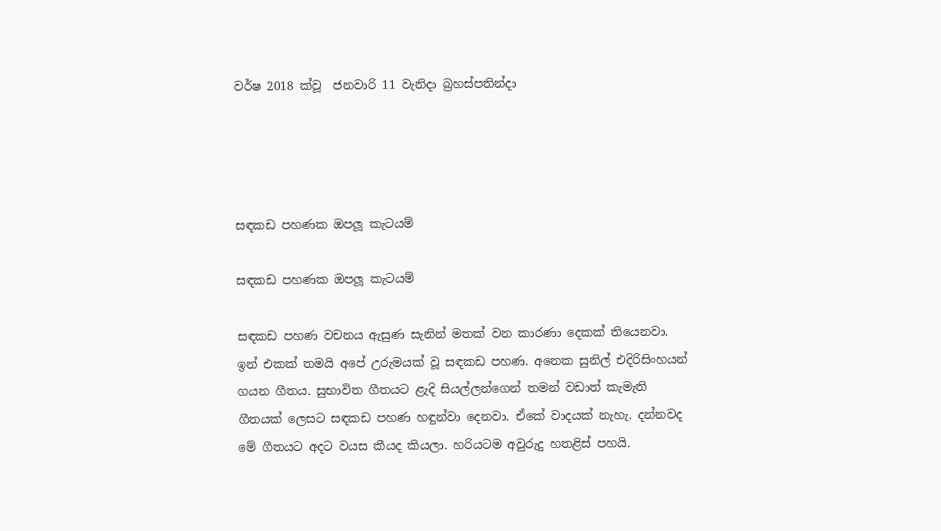වර්ෂ 2018 ක්වූ  ජනවාරි 11 වැනිදා බ්‍රහස්පතින්දා




සඳකඩ පහණක ඔපලූ කැටයම්

සඳකඩ පහණක ඔපලූ කැටයම්

සඳකඩ පහණ වචනය ඇසුණ සැනින් මතක් වන කාරණා දෙකක් තියෙනවා. ඉන් එකක් තමයි අපේ උරුමයක් වූ සඳකඩ පහණ. අනෙක සුනිල් එදිරිසිංහයන් ගයන ගීතය. සුභාවිත ගීතයට ළැදි සියල්ලන්ගෙන් තමන් වඩාත් කැමැති ගීතයක් ලෙසට සඳකඩ පහණ හඳුන්වා දෙනවා. ඒකේ වාදයක් නැහැ. දන්නවද මේ ගීතයට අදට වයස කීයද කියලා. හරියටම අවුරුදු හතළිස් පහයි.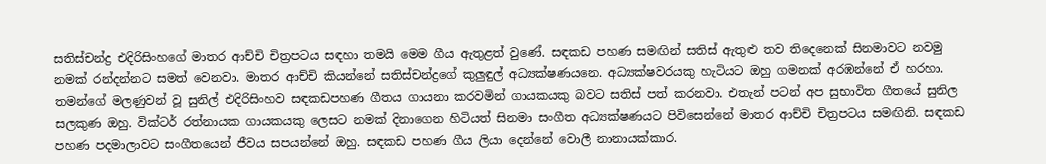සතිස්චන්ද්‍ර එදිරිසිංහගේ මාතර ආච්චි චිත්‍රපටය සඳහා තමයි මෙම ගීය ඇතුළත් වුණේ. සඳකඩ පහණ සමඟින් සතිස් ඇතුළු තව තිදෙනෙක් සිනමාවට නවමු නමක් රන්දන්නට සමත් වෙනවා. මාතර ආච්චි කියන්නේ සතිස්චන්ද්‍රගේ කුලුඳුල් අධ්‍යක්ෂණයනෙ. අධ්‍යක්ෂවරයකු හැටියට ඔහු ගමනක් අරඹන්නේ ඒ හරහා. තමන්ගේ මලණුවන් වූ සුනිල් එදිරිසිංහව සඳකඩපහණ ගීතය ගායනා කරවමින් ගායකයකු බවට සතිස් පත් කරනවා. එතැන් පටන් අප සුභාවිත ගීතයේ සුනිල සලකුණ ඔහු. වික්ටර් රත්නායක ගායකයකු ලෙසට නමක් දිනාගෙන හිටියත් සිනමා සංගීත අධ්‍යක්ෂණයට පිවිසෙන්නේ මාතර ආච්චි චිත්‍රපටය සමඟිනි. සඳකඩ පහණ පදමාලාවට සංගීතයෙන් ජීවය සපයන්නේ ඔහු. සඳකඩ පහණ ගීය ලියා දෙන්නේ වොලී නානායක්කාර.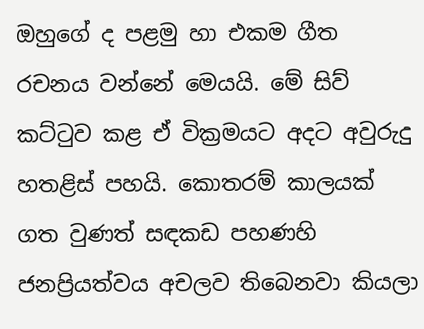ඔහුගේ ද පළමු හා එකම ගීත රචනය වන්නේ මෙයයි. මේ සිව් කට්ටුව කළ ඒ වික්‍රමයට අදට අවුරුදු හතළිස් පහයි. කොතරම් කාලයක් ගත වුණත් සඳකඩ පහණහි ජනප්‍රියත්වය අචලව තිබෙනවා කියලා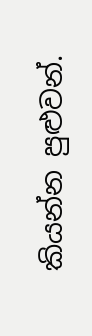කියන්න පුළුවන්.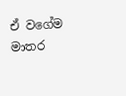ඒ වගේම මාතර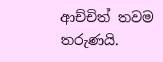ආච්චිත් තවම තරුණයි.